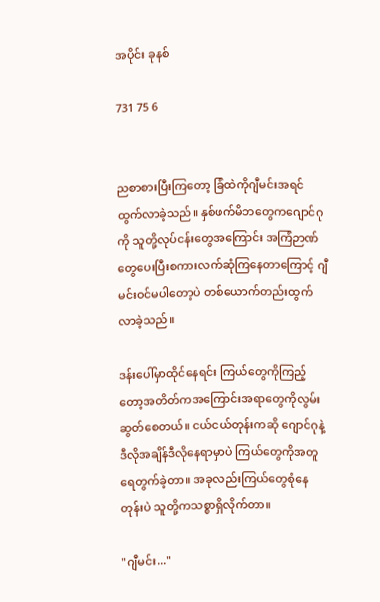အပိုင်း ခုနစ်

731 75 6


ညစာစားပြီးကြတော့ ခြံထဲကိုဂျီမင်းအရင်ထွက်လာခဲ့သည်။ ‌နှစ်ဖက်မိဘတွေကဂျောင်ဂုကို သူတို့လုပ်ငန်းတွေအကြောင်း အကြံဉာဏ်တွေပေးပြီးစကားလက်ဆုံကြနေတာကြောင့် ဂျီမင်းဝင်မပါတော့ပဲ တစ်ယောက်တည်းထွက်လာခဲ့သည်။

ဒန်းပေါ်မှာထိုင်နေရင်း ကြယ်တွေကိုကြည့်တော့အတိတ်ကအကြောင်းအရာတွေကိုလွမ်းဆွတ်‌စေတယ်။ ငယ်ငယ်တုန်းကဆို ဂျောင်ဂုနဲ့ဒီလိုအချိန်ဒီလိုနေရာမှာပဲ ကြယ်တွေကိုအတူရေတွက်ခဲ့တာ။ အခုလည်းကြယ်တွေစုံနေတုန်းပဲ သူတို့ကသစ္စာရှိလိုက်တာ။

"ဂျီမင်း..."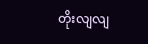တိုးလျလျ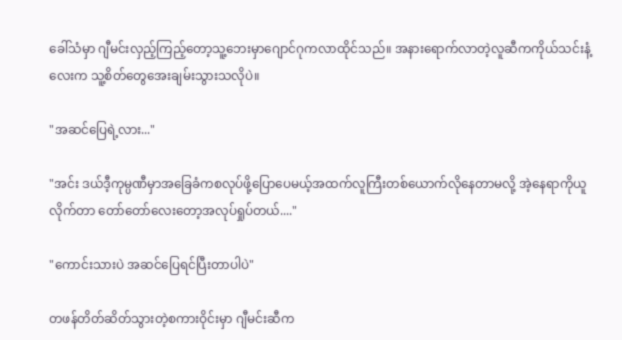ခေါ်သံ‌မှာ ဂျီမင်းလှည့်ကြည့်တော့သူ့ဘေးမှာဂျောင်ဂုကလာထိုင်သည်။ အနားရောက်လာတဲ့လူဆီကကိုယ်သင်းနံ့လေးက သူ့စိတ်တွေအေးချမ်းသွားသလိုပဲ။

"အဆင်ပြေရဲ့လား..."

"အင်း ဒယ်ဒီ့ကုမ္ပဏီမှာအခြေခံကစလုပ်ဖို့ပြောပေမယ့်အထက်လူကြီးတစ်ယောက်လိုနေတာမလို့ အဲ့နေရာကိုယူလိုက်တာ တော်တော်လေးတော့အလုပ်ရှုပ်တယ်...."

"ကောင်းသားပဲ အဆင်ပြေရင်ပြီးတာပါပဲ"

တဖန်တိတ်ဆိတ်သွားတဲ့စကားဝိုင်းမှာ ဂျီမင်းဆီက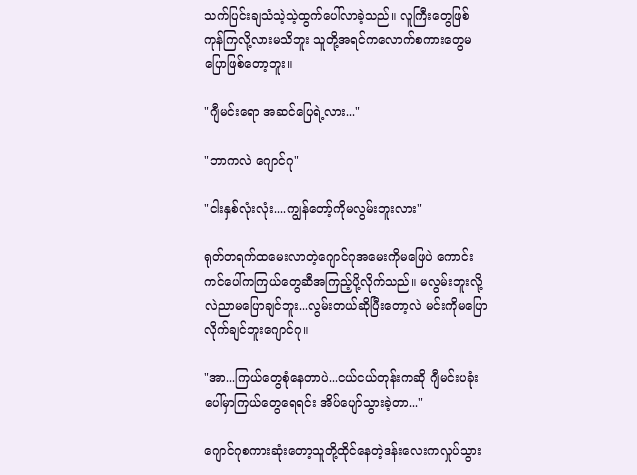သက်ပြင်းချသံသဲ့သဲ့ထွက်ပေါ်လာခဲ့သည်။ လူကြီးတွေဖြစ်ကုန်ကြလို့လားမသိဘူး သူတို့အရင်ကလောက်စကားတွေ‌မပြောဖြစ်တော့ဘူး။

"ဂျီမင်းရော အဆင်ပြေရဲ့လား..."

"ဘာကလဲ ဂျောင်ဂု"

"ငါးနှစ်လုံးလုံး....ကျွန်တော့်ကိုမလွမ်းဘူးလား"

ရုတ်တရက်ထမေးလာတဲ့ဂျောင်ဂုအမေးကိုမဖြေပဲ ကောင်းကင်ပေါ်ကကြယ်တွေဆီအကြည့်ပို့လိုက်သည်။ မလွမ်းဘူးလို့လဲညာမပြောချင်ဘူး...လွမ်းတယ်ဆိုပြီးတော့လဲ မင်းကိုမပြောလိုက်ချင်ဘူးဂျောင်ဂု။

"အာ...ကြယ်တွေစုံနေတာပဲ...ငယ်ငယ်တုန်းကဆို ဂျီမင်းပခုံးပေါ်မှာကြယ်တွေရေရင်း အိပ်ပျော်သွားခဲ့တာ..."

ဂျောင်ဂုစကားဆုံးတော့သူတို့ထိုင်နေတဲ့ဒန်းလေးကလှုပ်သွား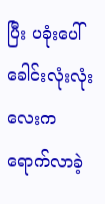ပြီး ပခုံးပေါ်ခေါင်းလုံးလုံးလေးကရောက်လာခဲ့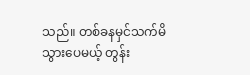သည်။ တစ်ခနမှင်သက်မိသွားပေမယ့် တွန်း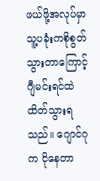ဖယ်ဖို့အလုပ်မှာ သူ့ပခုံးကစိုစွတ်သွားတာကြောင့် ဂျီမင်းရင်ထဲထိတ်သွားရသည်။ ဂျောင်ဂုက ငိုနေတာ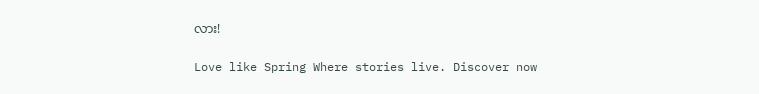လား!

Love like Spring Where stories live. Discover now